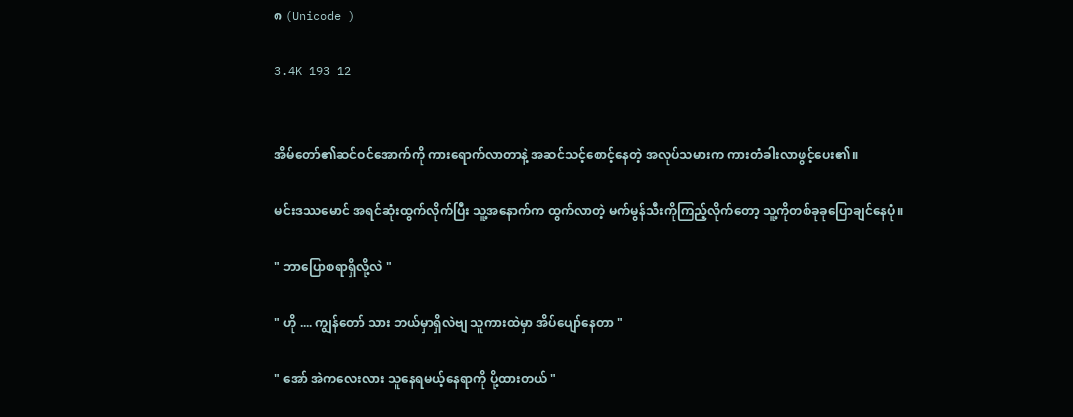၈ (Unicode )

3.4K 193 12


အိမ်တော်၏ဆင်ဝင်အောက်ကို ကားရောက်လာတာနဲ့ အဆင်သင့်စောင့်နေတဲ့ အလုပ်သမားက ကားတံခါးလာဖွင့်ပေး၏။

မင်းဒဿမောင် အရင်ဆုံးထွက်လိုက်ပြီး သူ့အနောက်က ထွက်လာတဲ့ မက်မွန်သီးကိုကြည့်လိုက်တော့ သူ့ကိုတစ်ခုခုပြောချင်နေပုံ။

" ဘာပြောစရာရှိလို့လဲ "

" ဟို .... ကျွန်တော် သား ဘယ်မှာရှိလဲဗျ သူကားထဲမှာ အိပ်ပျော်နေတာ "

" အော် အဲကလေးလား သူနေရမယ့်နေရာကို ပို့ထားတယ် "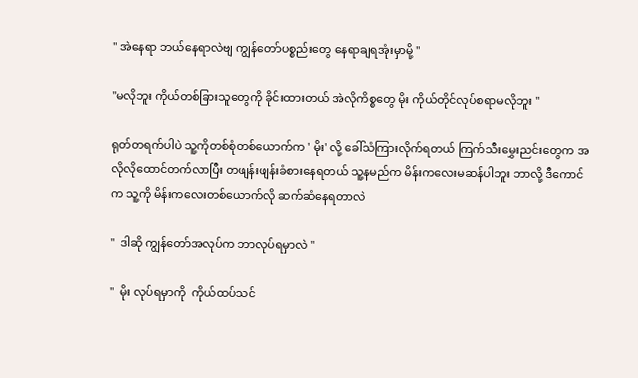" အဲနေရာ ဘယ်နေရာလဲဗျ ကျွန်တော်ပစ္စည်းတွေ နေရာချရအုံးမှာမို့ "

"မလိုဘူး ကိုယ်တစ်ခြားသူတွေကို ခိုင်းထားတယ် အဲလိုကိစ္စတွေ မိုး ကိုယ်တိုင်လုပ်စရာမလိုဘူး "

ရုတ်တရက်ပါပဲ သူ့ကိုတစ်စုံတစ်ယောက်က ' မိုး' လို့ ခေါ်သံကြားလိုက်ရတယ် ကြက်သီးမွှေးညင်းတွေက အလိုလိုထောင်တက်လာပြီး တဖျန်းဖျန်းခံစားနေရတယ် သူ့နမည်က မိန်းကလေးမဆန်ပါဘူး ဘာလို့ ဒီကောင်က သူ့ကို မိန်းကလေးတစ်ယောက်လို ဆက်ဆံနေရတာလဲ

"  ဒါဆို ကျွန်တော်အလုပ်က ဘာလုပ်ရမှာလဲ "

"  မိုး လုပ်ရမှာကို  ကိုယ်ထပ်သင်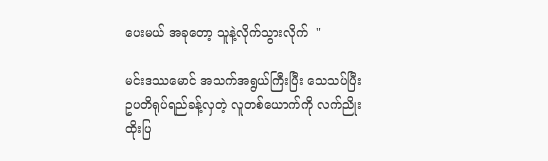ပေးမယ် အခုတော့ သူနဲ့လိုက်သွားလိုက်  "

မင်းဒဿမောင် အသက်အရွယ်ကြီးပြီး သေသပ်ပြီး ဥပတိရုပ်ရည်ခန့်လှတဲ့ လူတစ်ယောက်ကို လက်ညိုးထိုးပြ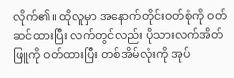လိုက်၏။ ထိုလူမှာ အနောက်တိုင်းဝတ်စုံကို ဝတ်ဆင်ထားပြီး လက်တွင်လည်း ပိုသားလက်အိတ်ဖြူကို ဝတ်ထားပြီး တစ်အိမ်လုံးကို အုပ်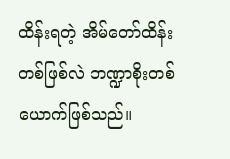ထိန်းရတဲ့ အိမ်တော်ထိန်းတစ်ဖြစ်လဲ ဘဏ္ဍာစိုးတစ်ယောက်ဖြစ်သည်။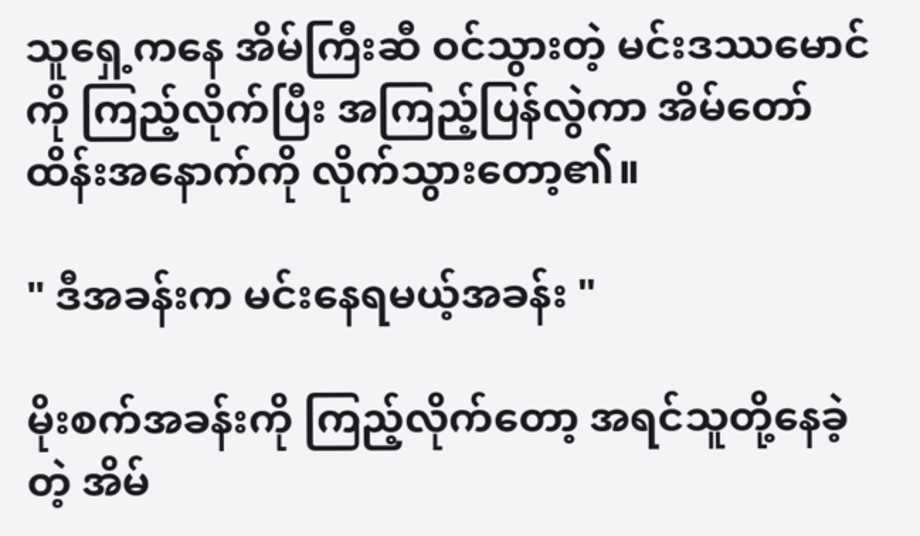သူရှေ့ကနေ အိမ်ကြီးဆီ ဝင်သွားတဲ့ မင်းဒဿမောင်ကို ကြည့်လိုက်ပြီး အကြည့်ပြန်လွဲကာ အိမ်တော်ထိန်းအနောက်ကို လိုက်သွားတော့၏။

" ဒီအခန်းက မင်းနေရမယ့်အခန်း "

မိုးစက်အခန်းကို ကြည့်လိုက်တော့ အရင်သူတို့နေခဲ့တဲ့ အိမ်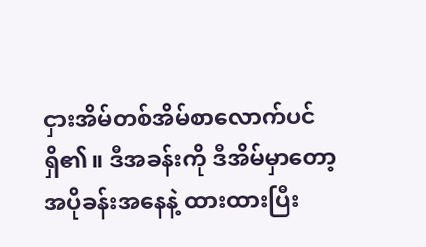ငှားအိမ်တစ်အိမ်စာလောက်ပင်ရှိ၏။ ဒီအခန်းကို ဒီအိမ်မှာတော့ အပိုခန်းအနေနဲ့ ထားထားပြီး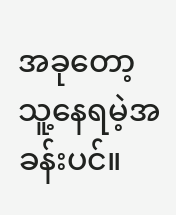အခုတော့ သူ့နေရမဲ့အခန်းပင်။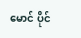မောင် ပိုင်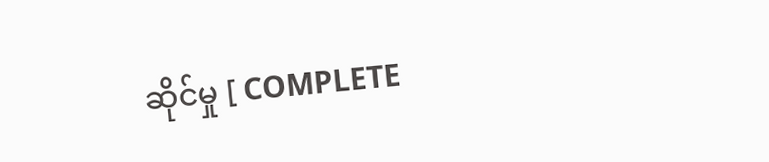ဆိုင်မှု [ COMPLETE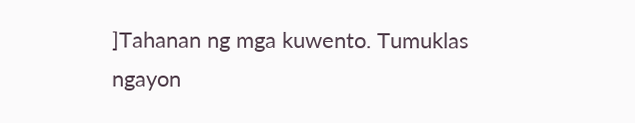]Tahanan ng mga kuwento. Tumuklas ngayon